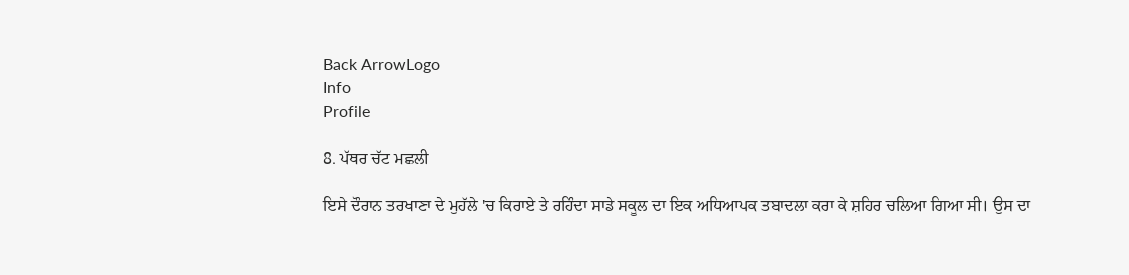Back ArrowLogo
Info
Profile

8. ਪੱਥਰ ਚੱਟ ਮਛਲੀ

ਇਸੇ ਦੌਰਾਨ ਤਰਖਾਣਾ ਦੇ ਮੁਹੱਲੇ 'ਚ ਕਿਰਾਏ ਤੇ ਰਹਿੰਦਾ ਸਾਡੇ ਸਕੂਲ ਦਾ ਇਕ ਅਧਿਆਪਕ ਤਬਾਦਲਾ ਕਰਾ ਕੇ ਸ਼ਹਿਰ ਚਲਿਆ ਗਿਆ ਸੀ। ਉਸ ਦਾ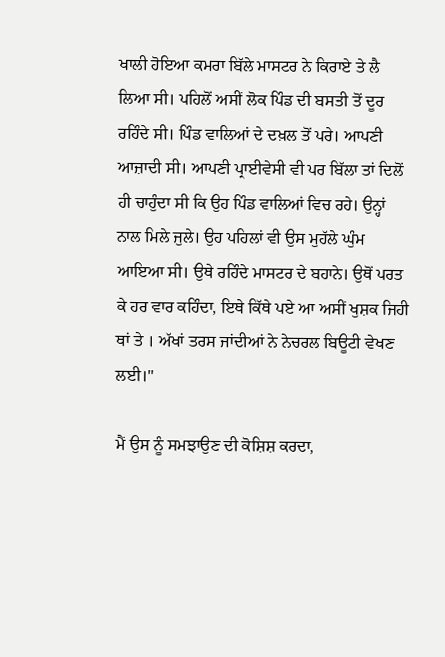ਖਾਲੀ ਹੋਇਆ ਕਮਰਾ ਬਿੱਲੇ ਮਾਸਟਰ ਨੇ ਕਿਰਾਏ ਤੇ ਲੈ ਲਿਆ ਸੀ। ਪਹਿਲੋਂ ਅਸੀਂ ਲੋਕ ਪਿੰਡ ਦੀ ਬਸਤੀ ਤੋਂ ਦੂਰ ਰਹਿੰਦੇ ਸੀ। ਪਿੰਡ ਵਾਲਿਆਂ ਦੇ ਦਖ਼ਲ ਤੋਂ ਪਰੇ। ਆਪਣੀ ਆਜ਼ਾਦੀ ਸੀ। ਆਪਣੀ ਪ੍ਰਾਈਵੇਸੀ ਵੀ ਪਰ ਬਿੱਲਾ ਤਾਂ ਦਿਲੋਂ ਹੀ ਚਾਹੁੰਦਾ ਸੀ ਕਿ ਉਹ ਪਿੰਡ ਵਾਲਿਆਂ ਵਿਚ ਰਹੇ। ਉਨ੍ਹਾਂ ਨਾਲ ਮਿਲੇ ਜੁਲੇ। ਉਹ ਪਹਿਲਾਂ ਵੀ ਉਸ ਮੁਹੱਲੇ ਘੁੰਮ ਆਇਆ ਸੀ। ਉਥੇ ਰਹਿੰਦੇ ਮਾਸਟਰ ਦੇ ਬਹਾਨੇ। ਉਥੋਂ ਪਰਤ ਕੇ ਹਰ ਵਾਰ ਕਹਿੰਦਾ, ਇਥੇ ਕਿੱਥੇ ਪਏ ਆ ਅਸੀਂ ਖੁਸ਼ਕ ਜਿਹੀ ਥਾਂ ਤੇ । ਅੱਖਾਂ ਤਰਸ ਜਾਂਦੀਆਂ ਨੇ ਨੇਚਰਲ ਬਿਊਟੀ ਵੇਖਣ ਲਈ।"

ਮੈਂ ਉਸ ਨੂੰ ਸਮਝਾਉਣ ਦੀ ਕੋਸ਼ਿਸ਼ ਕਰਦਾ,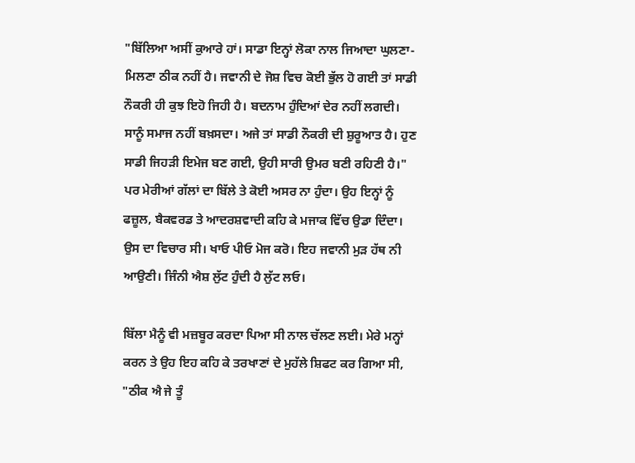"ਬਿੱਲਿਆ ਅਸੀਂ ਕੁਆਰੇ ਹਾਂ। ਸਾਡਾ ਇਨ੍ਹਾਂ ਲੋਕਾ ਨਾਲ ਜਿਆਦਾ ਘੁਲਣਾ-ਮਿਲਣਾ ਠੀਕ ਨਹੀਂ ਹੈ। ਜਵਾਨੀ ਦੇ ਜੋਸ਼ ਵਿਚ ਕੋਈ ਭੁੱਲ ਹੋ ਗਈ ਤਾਂ ਸਾਡੀ ਨੌਕਰੀ ਹੀ ਕੁਝ ਇਹੋ ਜਿਹੀ ਹੈ। ਬਦਨਾਮ ਹੁੰਦਿਆਂ ਦੇਰ ਨਹੀਂ ਲਗਦੀ। ਸਾਨੂੰ ਸਮਾਜ ਨਹੀਂ ਬਖ਼ਸਦਾ। ਅਜੇ ਤਾਂ ਸਾਡੀ ਨੌਕਰੀ ਦੀ ਸ਼ੁਰੂਆਤ ਹੈ। ਹੁਣ ਸਾਡੀ ਜਿਹੜੀ ਇਮੇਜ ਬਣ ਗਈ, ਉਹੀ ਸਾਰੀ ਉਮਰ ਬਣੀ ਰਹਿਣੀ ਹੈ।" ਪਰ ਮੇਰੀਆਂ ਗੱਲਾਂ ਦਾ ਬਿੱਲੇ ਤੇ ਕੋਈ ਅਸਰ ਨਾ ਹੁੰਦਾ। ਉਹ ਇਨ੍ਹਾਂ ਨੂੰ ਫਜ਼ੂਲ, ਬੈਕਵਰਡ ਤੇ ਆਦਰਸ਼ਵਾਦੀ ਕਹਿ ਕੇ ਮਜਾਕ ਵਿੱਚ ਉਡਾ ਦਿੰਦਾ। ਉਸ ਦਾ ਵਿਚਾਰ ਸੀ। ਖਾਓ ਪੀਓ ਮੋਜ ਕਰੋ। ਇਹ ਜਵਾਨੀ ਮੁੜ ਹੱਥ ਨੀ ਆਉਣੀ। ਜਿੰਨੀ ਐਸ਼ ਲੁੱਟ ਹੁੰਦੀ ਹੈ ਲੁੱਟ ਲਓ।

ਬਿੱਲਾ ਮੈਨੂੰ ਵੀ ਮਜ਼ਬੂਰ ਕਰਦਾ ਪਿਆ ਸੀ ਨਾਲ ਚੱਲਣ ਲਈ। ਮੇਰੇ ਮਨ੍ਹਾਂ ਕਰਨ ਤੇ ਉਹ ਇਹ ਕਹਿ ਕੇ ਤਰਖਾਣਾਂ ਦੇ ਮੁਹੱਲੇ ਸ਼ਿਫਟ ਕਰ ਗਿਆ ਸੀ, "ਠੀਕ ਐ ਜੇ ਤੂੰ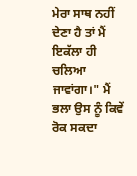ਮੇਰਾ ਸਾਥ ਨਹੀਂ ਦੇਣਾ ਹੈ ਤਾਂ ਮੈਂ ਇਕੱਲਾ ਹੀ ਚਲਿਆ ਜਾਵਾਂਗਾ।" ਮੈਂ ਭਲਾ ਉਸ ਨੂੰ ਕਿਵੇਂ ਰੋਕ ਸਕਦਾ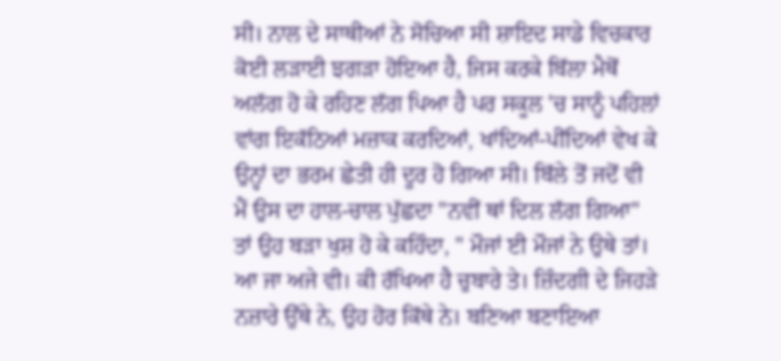ਸੀ। ਨਾਲ ਦੇ ਸਾਥੀਆਂ ਨੇ ਸੋਚਿਆ ਸੀ ਸ਼ਾਇਦ ਸਾਡੇ ਵਿਚਕਾਰ ਕੋਈ ਲੜਾਈ ਝਗੜਾ ਹੋਇਆ ਹੈ, ਜਿਸ ਕਰਕੇ ਬਿੱਲਾ ਮੈਥੋਂ ਅਲੱਗ ਹੋ ਕੇ ਰਹਿਣ ਲੱਗ ਪਿਆ ਹੈ ਪਰ ਸਕੂਲ 'ਚ ਸਾਨੂੰ ਪਹਿਲਾਂ ਵਾਂਗ ਇਕੱਠਿਆਂ ਮਜ਼ਾਕ ਕਰਦਿਆਂ, ਖਾਂਦਿਆਂ-ਪੀਂਦਿਆਂ ਵੇਖ ਕੇ ਉਨ੍ਹਾਂ ਦਾ ਭਰਮ ਛੇਤੀ ਹੀ ਦੂਰ ਹੋ ਗਿਆ ਸੀ। ਬਿੱਲੇ ਤੋਂ ਜਦੋਂ ਵੀ ਮੈਂ ਉਸ ਦਾ ਹਾਲ-ਚਾਲ ਪੁੱਛਦਾ "ਨਵੀਂ ਥਾਂ ਦਿਲ ਲੱਗ ਗਿਆ" ਤਾਂ ਉਹ ਬੜਾ ਖੁਸ਼ ਹੋ ਕੇ ਕਹਿੰਦਾ, " ਮੌਜਾਂ ਈ ਮੌਜਾਂ ਨੇ ਉਥੇ ਤਾਂ। ਆ ਜਾ ਅਜੇ ਵੀ। ਕੀ ਰੱਖਿਆ ਹੈ ਚੁਬਾਰੇ ਤੇ। ਜ਼ਿੰਦਗੀ ਦੇ ਜਿਹੜੇ ਨਜ਼ਾਰੇ ਉੱਥੇ ਨੇ, ਉਹ ਹੋਰ ਕਿੱਥੇ ਨੇ। ਬਣਿਆ ਬਣਾਇਆ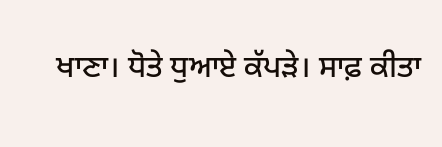ਖਾਣਾ। ਧੋਤੇ ਧੁਆਏ ਕੱਪੜੇ। ਸਾਫ਼ ਕੀਤਾ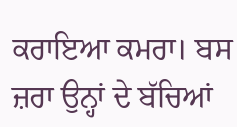ਕਰਾਇਆ ਕਮਰਾ। ਬਸ ਜ਼ਰਾ ਉਨ੍ਹਾਂ ਦੇ ਬੱਚਿਆਂ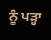ਨੂੰ ਪੜ੍ਹਾ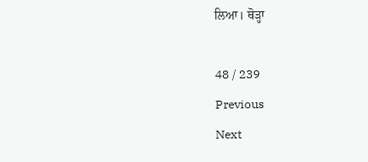ਲਿਆ। ਥੋੜ੍ਹਾ

48 / 239
Previous
Next